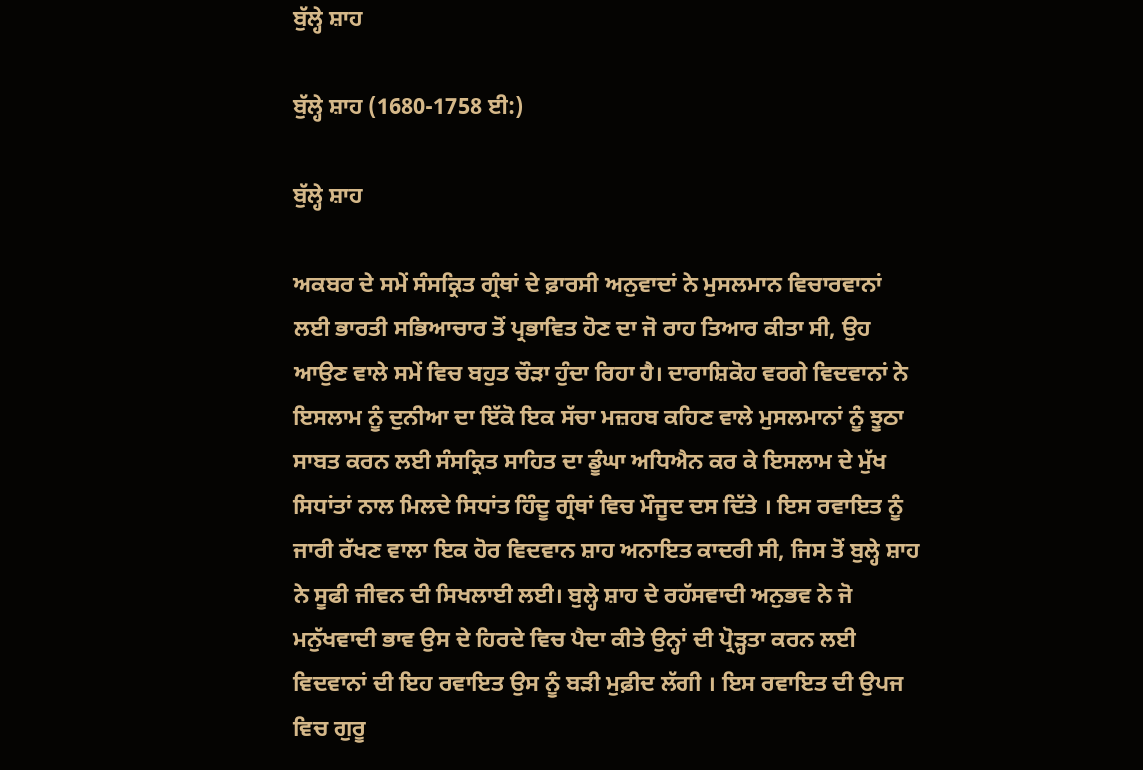ਬੁੱਲ੍ਹੇ ਸ਼ਾਹ

ਬੁੱਲ੍ਹੇ ਸ਼ਾਹ (1680-1758 ਈ:)

ਬੁੱਲ੍ਹੇ ਸ਼ਾਹ

ਅਕਬਰ ਦੇ ਸਮੇਂ ਸੰਸਕ੍ਰਿਤ ਗ੍ਰੰਥਾਂ ਦੇ ਫ਼ਾਰਸੀ ਅਨੁਵਾਦਾਂ ਨੇ ਮੁਸਲਮਾਨ ਵਿਚਾਰਵਾਨਾਂ ਲਈ ਭਾਰਤੀ ਸਭਿਆਚਾਰ ਤੋਂ ਪ੍ਰਭਾਵਿਤ ਹੋਣ ਦਾ ਜੋ ਰਾਹ ਤਿਆਰ ਕੀਤਾ ਸੀ, ਉਹ ਆਉਣ ਵਾਲੇ ਸਮੇਂ ਵਿਚ ਬਹੁਤ ਚੌੜਾ ਹੁੰਦਾ ਰਿਹਾ ਹੈ। ਦਾਰਾਸ਼ਿਕੋਹ ਵਰਗੇ ਵਿਦਵਾਨਾਂ ਨੇ ਇਸਲਾਮ ਨੂੰ ਦੁਨੀਆ ਦਾ ਇੱਕੋ ਇਕ ਸੱਚਾ ਮਜ਼ਹਬ ਕਹਿਣ ਵਾਲੇ ਮੁਸਲਮਾਨਾਂ ਨੂੰ ਝੂਠਾ ਸਾਬਤ ਕਰਨ ਲਈ ਸੰਸਕ੍ਰਿਤ ਸਾਹਿਤ ਦਾ ਡੂੰਘਾ ਅਧਿਐਨ ਕਰ ਕੇ ਇਸਲਾਮ ਦੇ ਮੁੱਖ ਸਿਧਾਂਤਾਂ ਨਾਲ ਮਿਲਦੇ ਸਿਧਾਂਤ ਹਿੰਦੂ ਗ੍ਰੰਥਾਂ ਵਿਚ ਮੌਜੂਦ ਦਸ ਦਿੱਤੇ । ਇਸ ਰਵਾਇਤ ਨੂੰ ਜਾਰੀ ਰੱਖਣ ਵਾਲਾ ਇਕ ਹੋਰ ਵਿਦਵਾਨ ਸ਼ਾਹ ਅਨਾਇਤ ਕਾਦਰੀ ਸੀ, ਜਿਸ ਤੋਂ ਬੁਲ੍ਹੇ ਸ਼ਾਹ ਨੇ ਸੂਫੀ ਜੀਵਨ ਦੀ ਸਿਖਲਾਈ ਲਈ। ਬੁਲ੍ਹੇ ਸ਼ਾਹ ਦੇ ਰਹੱਸਵਾਦੀ ਅਨੁਭਵ ਨੇ ਜੋ ਮਨੁੱਖਵਾਦੀ ਭਾਵ ਉਸ ਦੇ ਹਿਰਦੇ ਵਿਚ ਪੈਦਾ ਕੀਤੇ ਉਨ੍ਹਾਂ ਦੀ ਪ੍ਰੋੜ੍ਹਤਾ ਕਰਨ ਲਈ ਵਿਦਵਾਨਾਂ ਦੀ ਇਹ ਰਵਾਇਤ ਉਸ ਨੂੰ ਬੜੀ ਮੁਫ਼ੀਦ ਲੱਗੀ । ਇਸ ਰਵਾਇਤ ਦੀ ਉਪਜ ਵਿਚ ਗੁਰੂ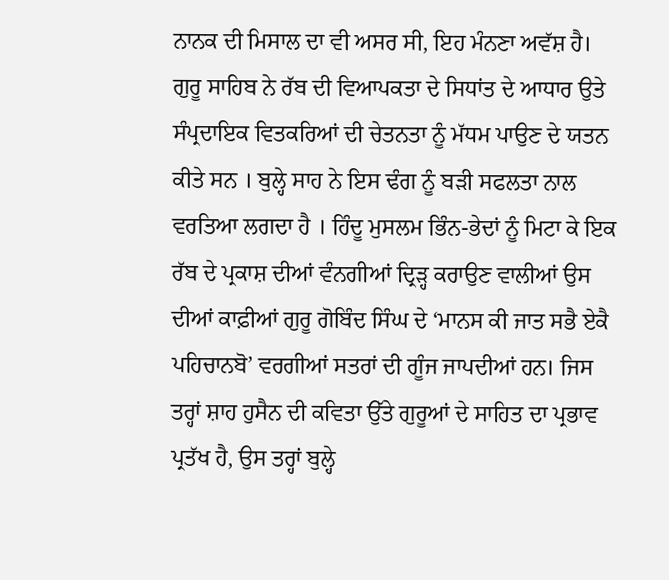ਨਾਨਕ ਦੀ ਮਿਸਾਲ ਦਾ ਵੀ ਅਸਰ ਸੀ, ਇਹ ਮੰਨਣਾ ਅਵੱਸ਼ ਹੈ। ਗੁਰੂ ਸਾਹਿਬ ਨੇ ਰੱਬ ਦੀ ਵਿਆਪਕਤਾ ਦੇ ਸਿਧਾਂਤ ਦੇ ਆਧਾਰ ਉਤੇ ਸੰਪ੍ਰਦਾਇਕ ਵਿਤਕਰਿਆਂ ਦੀ ਚੇਤਨਤਾ ਨੂੰ ਮੱਧਮ ਪਾਉਣ ਦੇ ਯਤਨ ਕੀਤੇ ਸਨ । ਬੁਲ੍ਹੇ ਸਾਹ ਨੇ ਇਸ ਢੰਗ ਨੂੰ ਬੜੀ ਸਫਲਤਾ ਨਾਲ ਵਰਤਿਆ ਲਗਦਾ ਹੈ । ਹਿੰਦੂ ਮੁਸਲਮ ਭਿੰਨ-ਭੇਦਾਂ ਨੂੰ ਮਿਟਾ ਕੇ ਇਕ ਰੱਬ ਦੇ ਪ੍ਰਕਾਸ਼ ਦੀਆਂ ਵੰਨਗੀਆਂ ਦ੍ਰਿੜ੍ਹ ਕਰਾਉਣ ਵਾਲੀਆਂ ਉਸ ਦੀਆਂ ਕਾਫ਼ੀਆਂ ਗੁਰੂ ਗੋਬਿੰਦ ਸਿੰਘ ਦੇ ‘ਮਾਨਸ ਕੀ ਜਾਤ ਸਭੈ ਏਕੈ ਪਹਿਚਾਨਬੋ’ ਵਰਗੀਆਂ ਸਤਰਾਂ ਦੀ ਗੂੰਜ ਜਾਪਦੀਆਂ ਹਨ। ਜਿਸ ਤਰ੍ਹਾਂ ਸ਼ਾਹ ਹੁਸੈਨ ਦੀ ਕਵਿਤਾ ਉੱਤੇ ਗੁਰੂਆਂ ਦੇ ਸਾਹਿਤ ਦਾ ਪ੍ਰਭਾਵ ਪ੍ਰਤੱਖ ਹੈ, ਉਸ ਤਰ੍ਹਾਂ ਬੁਲ੍ਹੇ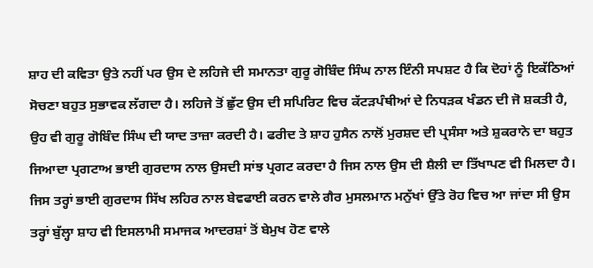ਸ਼ਾਹ ਦੀ ਕਵਿਤਾ ਉਤੇ ਨਹੀਂ ਪਰ ਉਸ ਦੇ ਲਹਿਜੇ ਦੀ ਸਮਾਨਤਾ ਗੁਰੂ ਗੋਬਿੰਦ ਸਿੰਘ ਨਾਲ ਇੰਨੀ ਸਪਸ਼ਟ ਹੈ ਕਿ ਦੋਹਾਂ ਨੂੰ ਇਕੱਠਿਆਂ ਸੋਚਣਾ ਬਹੁਤ ਸੁਭਾਵਕ ਲੱਗਦਾ ਹੈ। ਲਹਿਜੇ ਤੋਂ ਛੁੱਟ ਉਸ ਦੀ ਸਪਿਰਿਟ ਵਿਚ ਕੱਟੜਪੰਥੀਆਂ ਦੇ ਨਿਧੜਕ ਖੰਡਨ ਦੀ ਜੋ ਸ਼ਕਤੀ ਹੈ, ਉਹ ਵੀ ਗੁਰੂ ਗੋਬਿੰਦ ਸਿੰਘ ਦੀ ਯਾਦ ਤਾਜ਼ਾ ਕਰਦੀ ਹੈ। ਫਰੀਦ ਤੇ ਸ਼ਾਹ ਹੁਸੈਨ ਨਾਲੋਂ ਮੁਰਸ਼ਦ ਦੀ ਪ੍ਰਸੰਸਾ ਅਤੇ ਸ਼ੁਕਰਾਨੇ ਦਾ ਬਹੁਤ ਜਿਆਦਾ ਪ੍ਰਗਟਾਅ ਭਾਈ ਗੁਰਦਾਸ ਨਾਲ ਉਸਦੀ ਸਾਂਝ ਪ੍ਰਗਟ ਕਰਦਾ ਹੈ ਜਿਸ ਨਾਲ ਉਸ ਦੀ ਸ਼ੈਲੀ ਦਾ ਤਿੱਖਾਪਣ ਵੀ ਮਿਲਦਾ ਹੈ। ਜਿਸ ਤਰ੍ਹਾਂ ਭਾਈ ਗੁਰਦਾਸ ਸਿੱਖ ਲਹਿਰ ਨਾਲ ਬੇਵਫਾਈ ਕਰਨ ਵਾਲੇ ਗੈਰ ਮੁਸਲਮਾਨ ਮਨੁੱਖਾਂ ਉੱਤੇ ਰੋਹ ਵਿਚ ਆ ਜਾਂਦਾ ਸੀ ਉਸ ਤਰ੍ਹਾਂ ਬੁੱਲ੍ਹਾ ਸ਼ਾਹ ਵੀ ਇਸਲਾਮੀ ਸਮਾਜਕ ਆਦਰਸ਼ਾਂ ਤੋਂ ਬੇਮੁਖ ਹੋਣ ਵਾਲੇ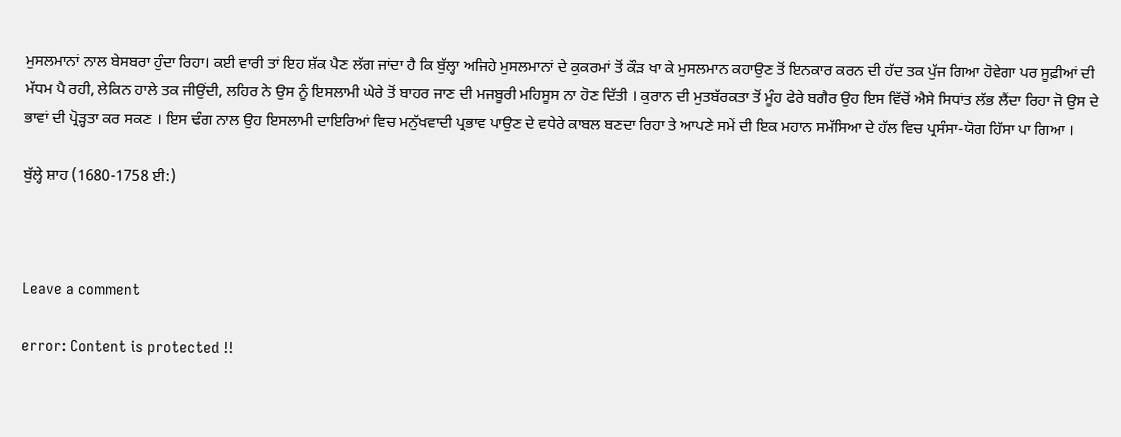ਮੁਸਲਮਾਨਾਂ ਨਾਲ ਬੇਸਬਰਾ ਹੁੰਦਾ ਰਿਹਾ। ਕਈ ਵਾਰੀ ਤਾਂ ਇਹ ਸ਼ੱਕ ਪੈਣ ਲੱਗ ਜਾਂਦਾ ਹੈ ਕਿ ਬੁੱਲ੍ਹਾ ਅਜਿਹੇ ਮੁਸਲਮਾਨਾਂ ਦੇ ਕੁਕਰਮਾਂ ਤੋਂ ਕੌੜ ਖਾ ਕੇ ਮੁਸਲਮਾਨ ਕਹਾਉਣ ਤੋਂ ਇਨਕਾਰ ਕਰਨ ਦੀ ਹੱਦ ਤਕ ਪੁੱਜ ਗਿਆ ਹੋਵੇਗਾ ਪਰ ਸੂਫ਼ੀਆਂ ਦੀ ਮੱਧਮ ਪੈ ਰਹੀ, ਲੇਕਿਨ ਹਾਲੇ ਤਕ ਜੀਉਂਦੀ, ਲਹਿਰ ਨੇ ਉਸ ਨੂੰ ਇਸਲਾਮੀ ਘੇਰੇ ਤੋਂ ਬਾਹਰ ਜਾਣ ਦੀ ਮਜਬੂਰੀ ਮਹਿਸੂਸ ਨਾ ਹੋਣ ਦਿੱਤੀ । ਕੁਰਾਨ ਦੀ ਮੁਤਬੱਰਕਤਾ ਤੋਂ ਮੂੰਹ ਫੇਰੇ ਬਗੈਰ ਉਹ ਇਸ ਵਿੱਚੋਂ ਐਸੇ ਸਿਧਾਂਤ ਲੱਭ ਲੈਂਦਾ ਰਿਹਾ ਜੋ ਉਸ ਦੇ ਭਾਵਾਂ ਦੀ ਪ੍ਰੋੜ੍ਹਤਾ ਕਰ ਸਕਣ । ਇਸ ਢੰਗ ਨਾਲ ਉਹ ਇਸਲਾਮੀ ਦਾਇਰਿਆਂ ਵਿਚ ਮਨੁੱਖਵਾਦੀ ਪ੍ਰਭਾਵ ਪਾਉਣ ਦੇ ਵਧੇਰੇ ਕਾਬਲ ਬਣਦਾ ਰਿਹਾ ਤੇ ਆਪਣੇ ਸਮੇਂ ਦੀ ਇਕ ਮਹਾਨ ਸਮੱਸਿਆ ਦੇ ਹੱਲ ਵਿਚ ਪ੍ਰਸੰਸਾ-ਯੋਗ ਹਿੱਸਾ ਪਾ ਗਿਆ ।

ਬੁੱਲ੍ਹੇ ਸ਼ਾਹ (1680-1758 ਈ:)



Leave a comment

error: Content is protected !!